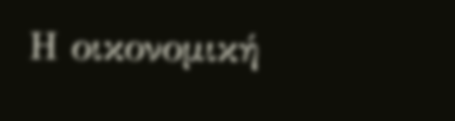Η οικονομική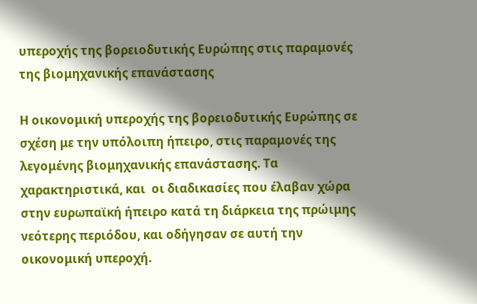υπεροχής της βορειοδυτικής Ευρώπης στις παραμονές της βιομηχανικής επανάστασης

Η οικονομική υπεροχής της βορειοδυτικής Ευρώπης σε σχέση με την υπόλοιπη ήπειρο, στις παραμονές της λεγομένης βιομηχανικής επανάστασης. Τα χαρακτηριστικά, και  οι διαδικασίες που έλαβαν χώρα στην ευρωπαϊκή ήπειρο κατά τη διάρκεια της πρώιμης νεότερης περιόδου, και οδήγησαν σε αυτή την οικονομική υπεροχή.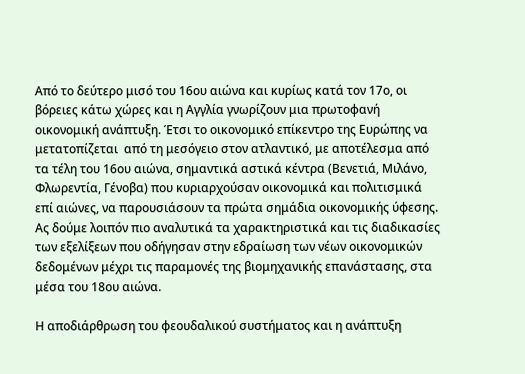Από το δεύτερο μισό του 16ου αιώνα και κυρίως κατά τον 17ο, οι βόρειες κάτω χώρες και η Αγγλία γνωρίζουν μια πρωτοφανή οικονομική ανάπτυξη. Έτσι το οικονομικό επίκεντρο της Ευρώπης να μετατοπίζεται  από τη μεσόγειο στον ατλαντικό, με αποτέλεσμα από τα τέλη του 16ου αιώνα, σημαντικά αστικά κέντρα (Βενετιά, Μιλάνο, Φλωρεντία, Γένοβα) που κυριαρχούσαν οικονομικά και πολιτισμικά επί αιώνες, να παρουσιάσουν τα πρώτα σημάδια οικονομικής ύφεσης. Ας δούμε λοιπόν πιο αναλυτικά τα χαρακτηριστικά και τις διαδικασίες των εξελίξεων που οδήγησαν στην εδραίωση των νέων οικονομικών δεδομένων μέχρι τις παραμονές της βιομηχανικής επανάστασης, στα μέσα του 18ου αιώνα.

Η αποδιάρθρωση του φεουδαλικού συστήματος και η ανάπτυξη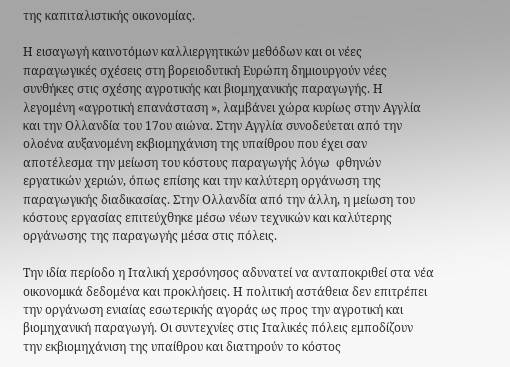της καπιταλιστικής οικονομίας.

Η εισαγωγή καινοτόμων καλλιεργητικών μεθόδων και οι νέες παραγωγικές σχέσεις στη βορειοδυτική Ευρώπη δημιουργούν νέες συνθήκες στις σχέσης αγροτικής και βιομηχανικής παραγωγής. Η λεγομένη «αγροτική επανάσταση », λαμβάνει χώρα κυρίως στην Αγγλία και την Ολλανδία του 17ου αιώνα. Στην Αγγλία συνοδεύεται από την ολοένα αυξανομένη εκβιομηχάνιση της υπαίθρου που έχει σαν αποτέλεσμα την μείωση του κόστους παραγωγής λόγω  φθηνών εργατικών χεριών, όπως επίσης και την καλύτερη οργάνωση της παραγωγικής διαδικασίας. Στην Ολλανδία από την άλλη, η μείωση του κόστους εργασίας επιτεύχθηκε μέσω νέων τεχνικών και καλύτερης οργάνωσης της παραγωγής μέσα στις πόλεις.

Την ιδία περίοδο η Ιταλική χερσόνησος αδυνατεί να ανταποκριθεί στα νέα οικονομικά δεδομένα και προκλήσεις. Η πολιτική αστάθεια δεν επιτρέπει την οργάνωση ενιαίας εσωτερικής αγοράς ως προς την αγροτική και βιομηχανική παραγωγή. Οι συντεχνίες στις Ιταλικές πόλεις εμποδίζουν την εκβιομηχάνιση της υπαίθρου και διατηρούν το κόστος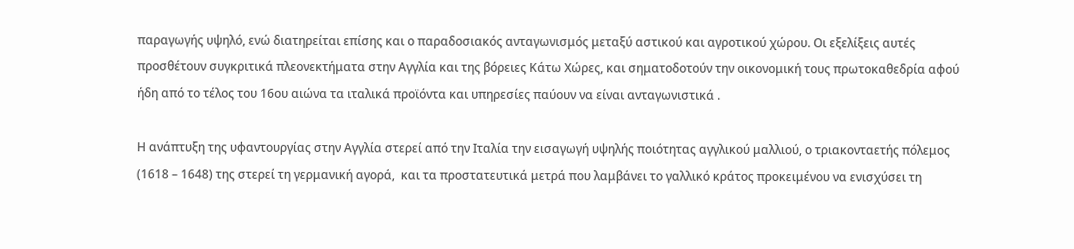παραγωγής υψηλό, ενώ διατηρείται επίσης και ο παραδοσιακός ανταγωνισμός μεταξύ αστικού και αγροτικού χώρου. Οι εξελίξεις αυτές προσθέτουν συγκριτικά πλεονεκτήματα στην Αγγλία και της βόρειες Κάτω Χώρες, και σηματοδοτούν την οικονομική τους πρωτοκαθεδρία αφού ήδη από το τέλος του 16ου αιώνα τα ιταλικά προϊόντα και υπηρεσίες παύουν να είναι ανταγωνιστικά .

Η ανάπτυξη της υφαντουργίας στην Αγγλία στερεί από την Ιταλία την εισαγωγή υψηλής ποιότητας αγγλικού μαλλιού, ο τριακονταετής πόλεμος (1618 – 1648) της στερεί τη γερμανική αγορά,  και τα προστατευτικά μετρά που λαμβάνει το γαλλικό κράτος προκειμένου να ενισχύσει τη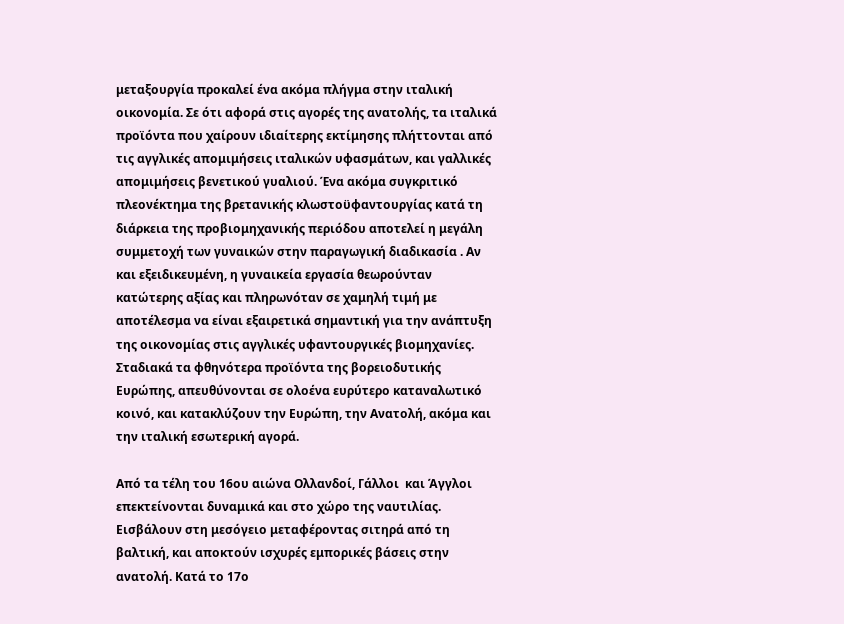μεταξουργία προκαλεί ένα ακόμα πλήγμα στην ιταλική οικονομία. Σε ότι αφορά στις αγορές της ανατολής, τα ιταλικά προϊόντα που χαίρουν ιδιαίτερης εκτίμησης πλήττονται από τις αγγλικές απομιμήσεις ιταλικών υφασμάτων, και γαλλικές απομιμήσεις βενετικού γυαλιού. Ένα ακόμα συγκριτικό πλεονέκτημα της βρετανικής κλωστοϋφαντουργίας κατά τη διάρκεια της προβιομηχανικής περιόδου αποτελεί η μεγάλη συμμετοχή των γυναικών στην παραγωγική διαδικασία . Αν και εξειδικευμένη, η γυναικεία εργασία θεωρούνταν κατώτερης αξίας και πληρωνόταν σε χαμηλή τιμή με αποτέλεσμα να είναι εξαιρετικά σημαντική για την ανάπτυξη της οικονομίας στις αγγλικές υφαντουργικές βιομηχανίες. Σταδιακά τα φθηνότερα προϊόντα της βορειοδυτικής Ευρώπης, απευθύνονται σε ολοένα ευρύτερο καταναλωτικό κοινό, και κατακλύζουν την Ευρώπη, την Ανατολή, ακόμα και την ιταλική εσωτερική αγορά.

Από τα τέλη του 16ου αιώνα Ολλανδοί, Γάλλοι  και Άγγλοι επεκτείνονται δυναμικά και στο χώρο της ναυτιλίας. Εισβάλουν στη μεσόγειο μεταφέροντας σιτηρά από τη βαλτική, και αποκτούν ισχυρές εμπορικές βάσεις στην ανατολή. Κατά το 17ο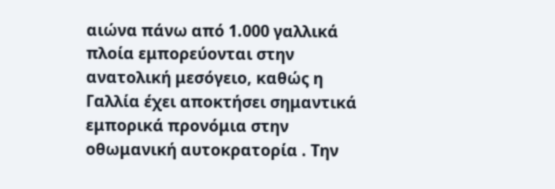αιώνα πάνω από 1.000 γαλλικά πλοία εμπορεύονται στην ανατολική μεσόγειο, καθώς η Γαλλία έχει αποκτήσει σημαντικά εμπορικά προνόμια στην οθωμανική αυτοκρατορία . Την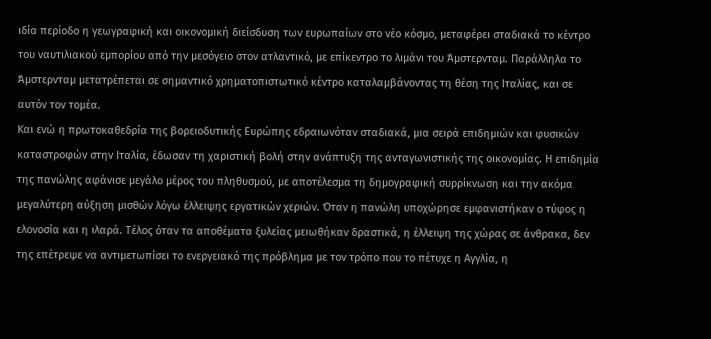ιδία περίοδο η γεωγραφική και οικονομική διείσδυση των ευρωπαίων στο νέο κόσμο, μεταφέρει σταδιακά το κέντρο του ναυτιλιακού εμπορίου από την μεσόγειο στον ατλαντικό, με επίκεντρο το λιμάνι του Άμστερνταμ. Παράλληλα το Άμστερνταμ μετατρέπεται σε σημαντικό χρηματοπιστωτικό κέντρο καταλαμβάνοντας τη θέση της Ιταλίας, και σε αυτόν τον τομέα.
Και ενώ η πρωτοκαθεδρία της βορειοδυτικής Ευρώπης εδραιωνόταν σταδιακά, μια σειρά επιδημιών και φυσικών καταστροφών στην Ιταλία, έδωσαν τη χαριστική βολή στην ανάπτυξη της ανταγωνιστικής της οικονομίας. Η επιδημία της πανώλης αφάνισε μεγάλο μέρος του πληθυσμού, με αποτέλεσμα τη δημογραφική συρρίκνωση και την ακόμα μεγαλύτερη αύξηση μισθών λόγω έλλειψης εργατικών χεριών. Όταν η πανώλη υποχώρησε εμφανιστήκαν ο τύφος η ελονοσία και η ιλαρά. Τέλος όταν τα αποθέματα ξυλείας μειωθήκαν δραστικά, η έλλειψη της χώρας σε άνθρακα, δεν της επέτρεψε να αντιμετωπίσει το ενεργειακό της πρόβλημα με τον τρόπο που το πέτυχε η Αγγλία, η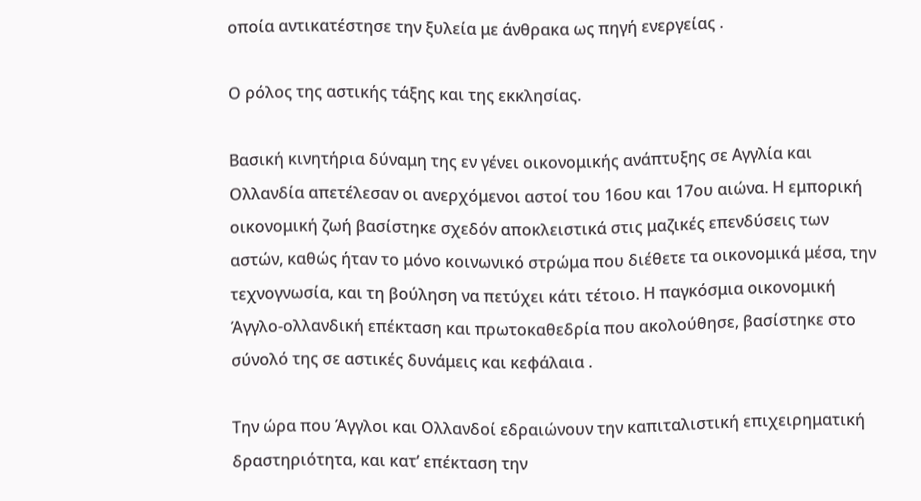οποία αντικατέστησε την ξυλεία με άνθρακα ως πηγή ενεργείας .

Ο ρόλος της αστικής τάξης και της εκκλησίας.

Βασική κινητήρια δύναμη της εν γένει οικονομικής ανάπτυξης σε Αγγλία και Ολλανδία απετέλεσαν οι ανερχόμενοι αστοί του 16ου και 17ου αιώνα. Η εμπορική οικονομική ζωή βασίστηκε σχεδόν αποκλειστικά στις μαζικές επενδύσεις των αστών, καθώς ήταν το μόνο κοινωνικό στρώμα που διέθετε τα οικονομικά μέσα, την τεχνογνωσία, και τη βούληση να πετύχει κάτι τέτοιο. Η παγκόσμια οικονομική Άγγλο-ολλανδική επέκταση και πρωτοκαθεδρία που ακολούθησε, βασίστηκε στο σύνολό της σε αστικές δυνάμεις και κεφάλαια .

Την ώρα που Άγγλοι και Ολλανδοί εδραιώνουν την καπιταλιστική επιχειρηματική δραστηριότητα, και κατ’ επέκταση την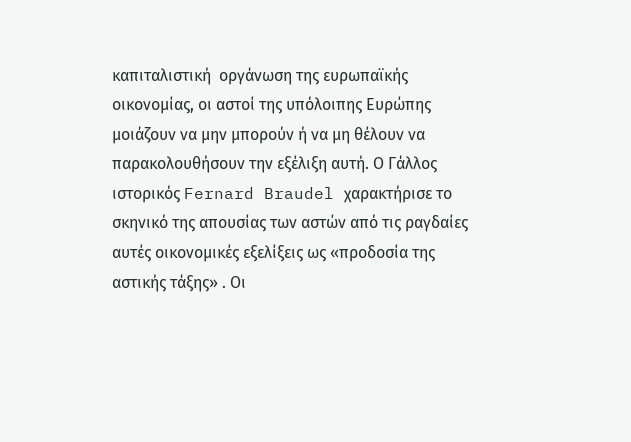καπιταλιστική  οργάνωση της ευρωπαϊκής οικονομίας, οι αστοί της υπόλοιπης Ευρώπης μοιάζουν να μην μπορούν ή να μη θέλουν να παρακολουθήσουν την εξέλιξη αυτή. Ο Γάλλος ιστορικός Fernard Braudel χαρακτήρισε το σκηνικό της απουσίας των αστών από τις ραγδαίες αυτές οικονομικές εξελίξεις ως «προδοσία της αστικής τάξης» . Οι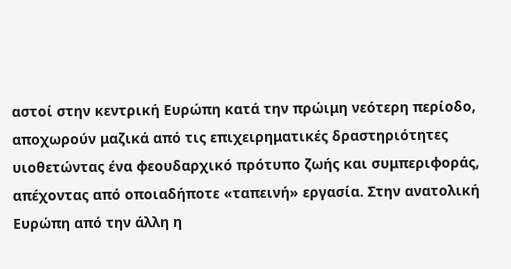αστοί στην κεντρική Ευρώπη κατά την πρώιμη νεότερη περίοδο, αποχωρούν μαζικά από τις επιχειρηματικές δραστηριότητες υιοθετώντας ένα φεουδαρχικό πρότυπο ζωής και συμπεριφοράς, απέχοντας από οποιαδήποτε «ταπεινή» εργασία. Στην ανατολική Ευρώπη από την άλλη η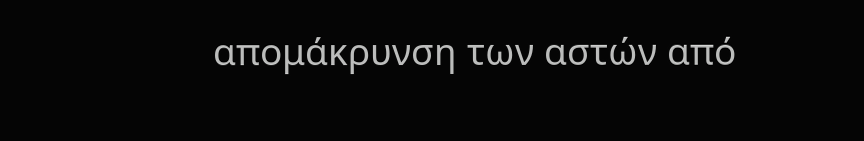απομάκρυνση των αστών από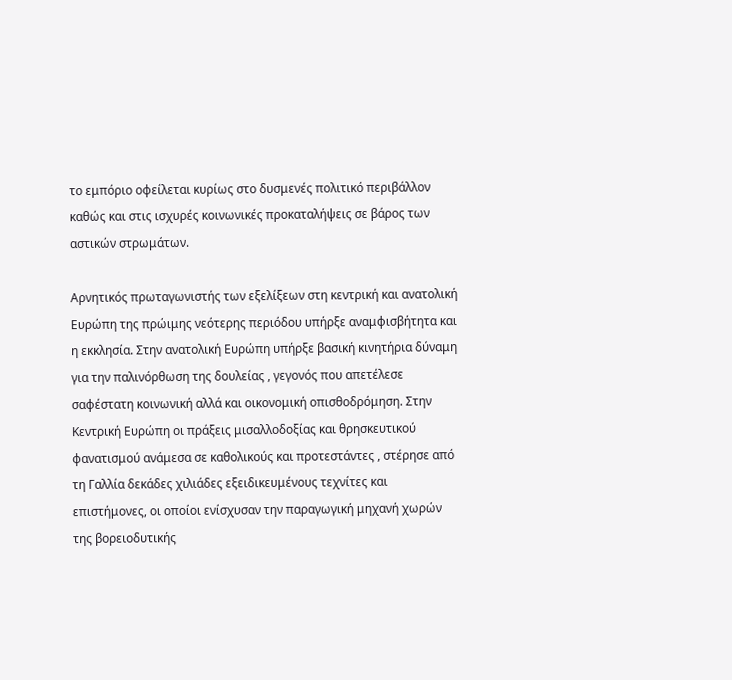το εμπόριο οφείλεται κυρίως στο δυσμενές πολιτικό περιβάλλον καθώς και στις ισχυρές κοινωνικές προκαταλήψεις σε βάρος των αστικών στρωμάτων.

Αρνητικός πρωταγωνιστής των εξελίξεων στη κεντρική και ανατολική Ευρώπη της πρώιμης νεότερης περιόδου υπήρξε αναμφισβήτητα και η εκκλησία. Στην ανατολική Ευρώπη υπήρξε βασική κινητήρια δύναμη για την παλινόρθωση της δουλείας , γεγονός που απετέλεσε σαφέστατη κοινωνική αλλά και οικονομική οπισθοδρόμηση. Στην Κεντρική Ευρώπη οι πράξεις μισαλλοδοξίας και θρησκευτικού φανατισμού ανάμεσα σε καθολικούς και προτεστάντες , στέρησε από τη Γαλλία δεκάδες χιλιάδες εξειδικευμένους τεχνίτες και επιστήμονες, οι οποίοι ενίσχυσαν την παραγωγική μηχανή χωρών της βορειοδυτικής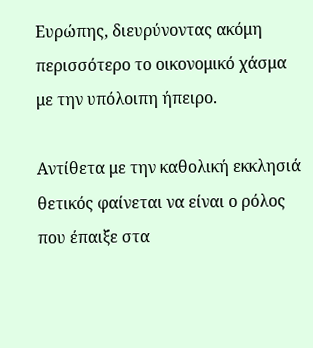Ευρώπης, διευρύνοντας ακόμη περισσότερο το οικονομικό χάσμα με την υπόλοιπη ήπειρο.

Αντίθετα με την καθολική εκκλησιά θετικός φαίνεται να είναι ο ρόλος που έπαιξε στα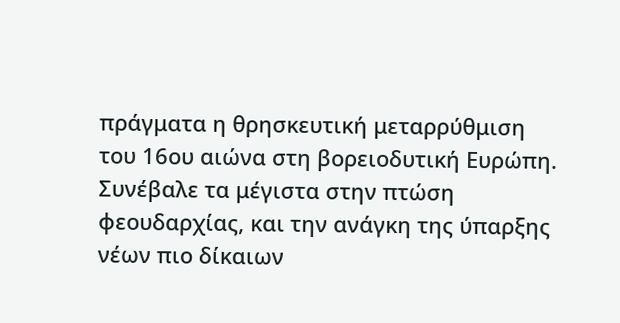πράγματα η θρησκευτική μεταρρύθμιση  του 16ου αιώνα στη βορειοδυτική Ευρώπη. Συνέβαλε τα μέγιστα στην πτώση φεουδαρχίας, και την ανάγκη της ύπαρξης νέων πιο δίκαιων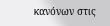κανόνων στις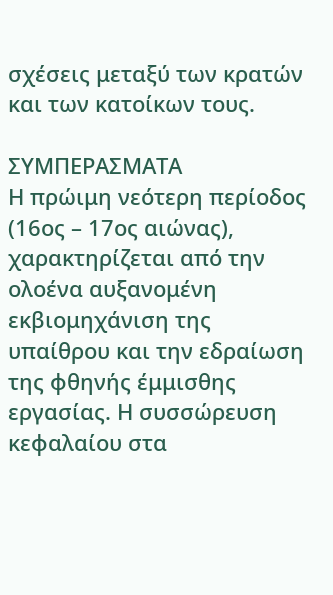σχέσεις μεταξύ των κρατών και των κατοίκων τους.

ΣΥΜΠΕΡΑΣΜΑΤΑ
Η πρώιμη νεότερη περίοδος (16ος – 17ος αιώνας), χαρακτηρίζεται από την ολοένα αυξανομένη εκβιομηχάνιση της υπαίθρου και την εδραίωση της φθηνής έμμισθης εργασίας. Η συσσώρευση κεφαλαίου στα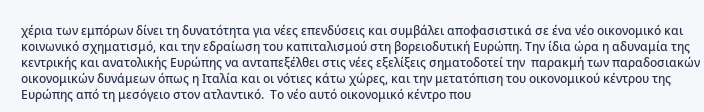χέρια των εμπόρων δίνει τη δυνατότητα για νέες επενδύσεις και συμβάλει αποφασιστικά σε ένα νέο οικονομικό και κοινωνικό σχηματισμό, και την εδραίωση του καπιταλισμού στη βορειοδυτική Ευρώπη. Την ίδια ώρα η αδυναμία της κεντρικής και ανατολικής Ευρώπης να ανταπεξέλθει στις νέες εξελίξεις σηματοδοτεί την  παρακμή των παραδοσιακών οικονομικών δυνάμεων όπως η Ιταλία και οι νότιες κάτω χώρες, και την μετατόπιση του οικονομικού κέντρου της Ευρώπης από τη μεσόγειο στον ατλαντικό.  Το νέο αυτό οικονομικό κέντρο που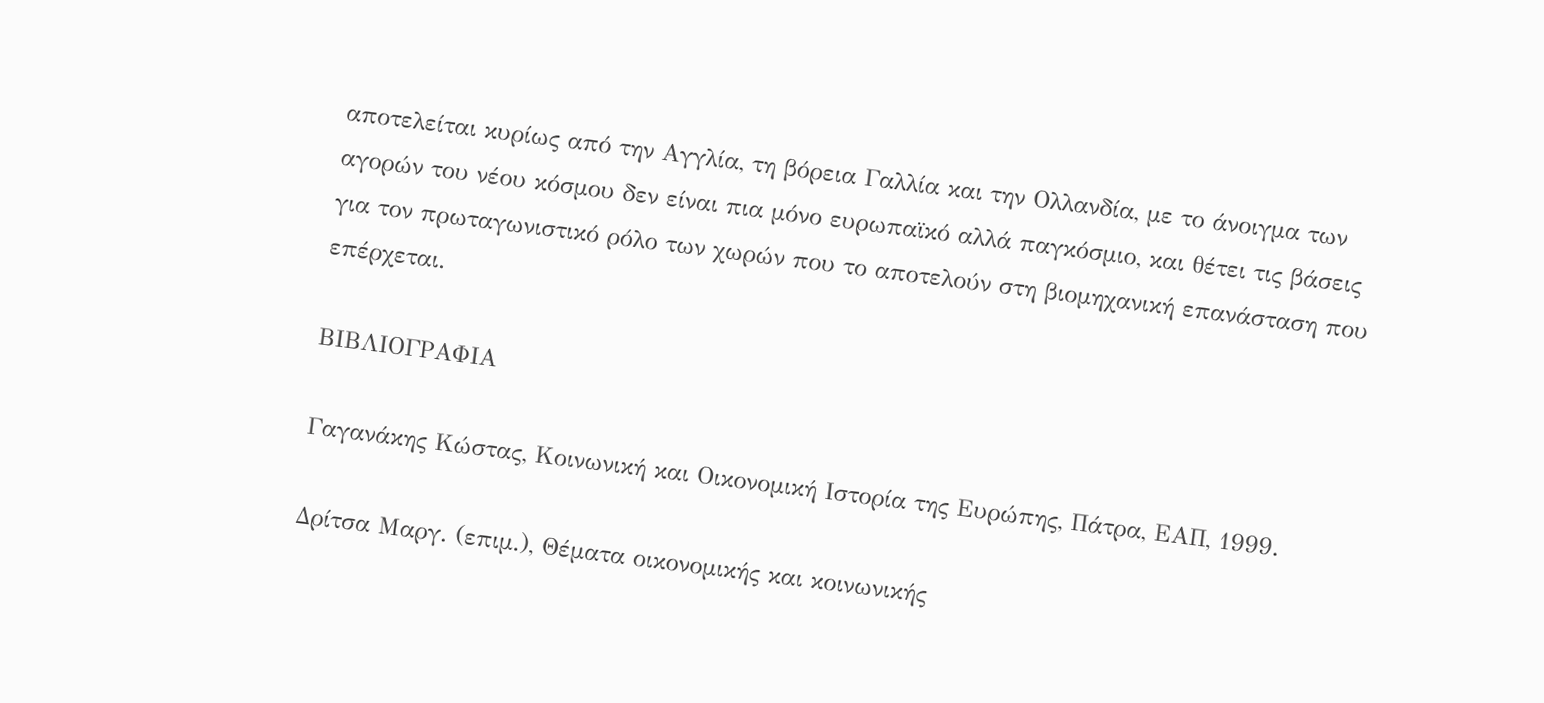αποτελείται κυρίως από την Αγγλία, τη βόρεια Γαλλία και την Ολλανδία, με το άνοιγμα των αγορών του νέου κόσμου δεν είναι πια μόνο ευρωπαϊκό αλλά παγκόσμιο, και θέτει τις βάσεις για τον πρωταγωνιστικό ρόλο των χωρών που το αποτελούν στη βιομηχανική επανάσταση που επέρχεται.

ΒΙΒΛΙΟΓΡΑΦΙΑ

Γαγανάκης Κώστας, Κοινωνική και Οικονομική Ιστορία της Ευρώπης, Πάτρα, ΕΑΠ, 1999.

Δρίτσα Μαργ. (επιμ.), Θέματα οικονομικής και κοινωνικής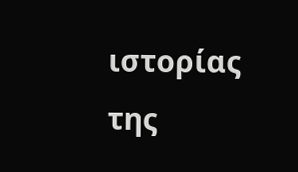ιστορίας της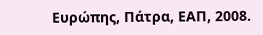Ευρώπης, Πάτρα, ΕΑΠ, 2008.